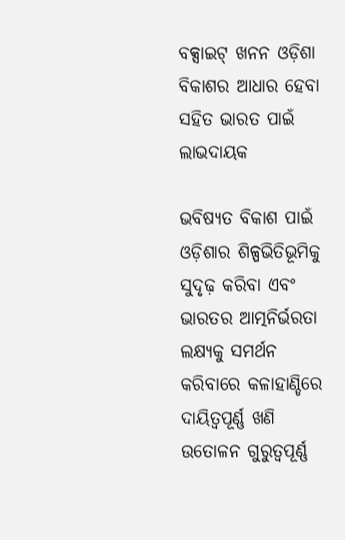ବକ୍ସାଇଟ୍ ଖନନ ଓଡ଼ିଶା ବିକାଶର ଆଧାର ହେବା ସହିତ ଭାରତ ପାଇଁ ଲାଭଦାୟକ

ଭବିଷ୍ୟତ ବିକାଶ ପାଇଁ ଓଡ଼ିଶାର ଶିଳ୍ପଭିତିଭୂମିକୁ ସୁଦୃଢ଼ କରିବା ଏବଂ ଭାରତର ଆତ୍ମନିର୍ଭରତା ଲକ୍ଷ୍ୟକୁ ସମର୍ଥନ କରିବାରେ କଳାହାଣ୍ଡିରେ ଦାୟିତ୍ୱପୂର୍ଣ୍ଣ ଖଣି ଉତୋଳନ ଗୁରୁତ୍ୱପୂର୍ଣ୍ଣ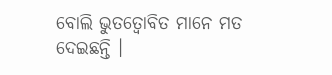ବୋଲି ଭୁତତ୍ୱୋବିତ ମାନେ ମତ ଦେଇଛନ୍ତି ।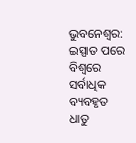ଭୁବନେଶ୍ୱର: ଇସ୍ପାତ ପରେ ବିଶ୍ୱରେ ସର୍ବାଧିକ ବ୍ୟବହୃତ ଧାତୁ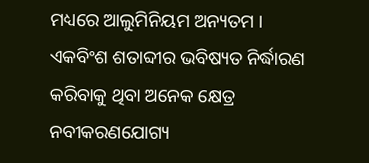ମଧ୍ୟରେ ଆଲୁମିନିୟମ ଅନ୍ୟତମ । ଏକବିଂଶ ଶତାବ୍ଦୀର ଭବିଷ୍ୟତ ନିର୍ଦ୍ଧାରଣ କରିବାକୁ ଥିବା ଅନେକ କ୍ଷେତ୍ର ନବୀକରଣଯୋଗ୍ୟ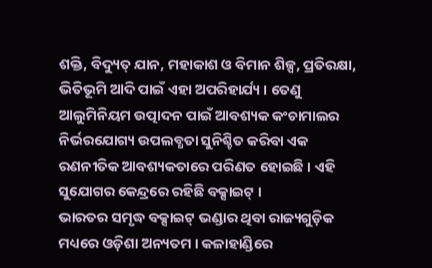ଶକ୍ତି, ବିଦ୍ୟୁତ୍ ଯାନ, ମହାକାଶ ଓ ବିମାନ ଶିଳ୍ପ, ପ୍ରତିରକ୍ଷା, ଭିତିଭୂମି ଆଦି ପାଇଁ ଏହା ଅପରିହାର୍ଯ୍ୟ । ତେଣୁ ଆଲୁମିନିୟମ ଉତ୍ପାଦନ ପାଇଁ ଆବଶ୍ୟକ କଂଚାମାଲର ନିର୍ଭରଯୋଗ୍ୟ ଉପଲବ୍ଧତା ସୁନିଶ୍ଚିତ କରିବା ଏକ ରଣନୀତିକ ଆବଶ୍ୟକତାରେ ପରିଣତ ହୋଇଛି । ଏହି ସୁଯୋଗର କେନ୍ଦ୍ରରେ ରହିଛି ବକ୍ସାଇଟ୍ ।
ଭାରତର ସମୃଦ୍ଧ ବକ୍ସାଇଟ୍ ଭଣ୍ଡାର ଥିବା ରାଜ୍ୟଗୁଡ଼ିକ ମଧ୍ୟରେ ଓଡ଼ିଶା ଅନ୍ୟତମ । କଳାହାଣ୍ଡିରେ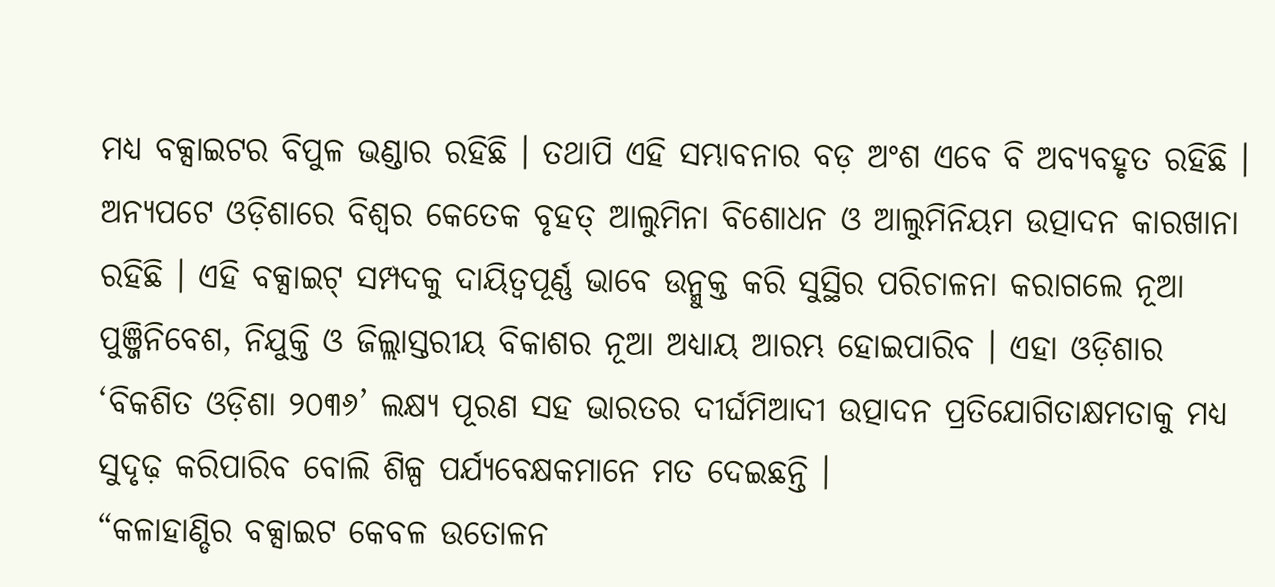ମଧ୍ୟ ବକ୍ସାଇଟର ବିପୁଳ ଭଣ୍ଡାର ରହିଛି । ତଥାପି ଏହି ସମ୍ଭାବନାର ବଡ଼ ଅଂଶ ଏବେ ବି ଅବ୍ୟବହୃତ ରହିଛି । ଅନ୍ୟପଟେ ଓଡ଼ିଶାରେ ବିଶ୍ୱର କେତେକ ବୃହତ୍ ଆଲୁମିନା ବିଶୋଧନ ଓ ଆଲୁମିନିୟମ ଉତ୍ପାଦନ କାରଖାନା ରହିଛି । ଏହି ବକ୍ସାଇଟ୍ ସମ୍ପଦକୁ ଦାୟିତ୍ୱପୂର୍ଣ୍ଣ ଭାବେ ଉନ୍ମୁକ୍ତ କରି ସୁସ୍ଥିର ପରିଚାଳନା କରାଗଲେ ନୂଆ ପୁଞ୍ଜିନିବେଶ, ନିଯୁକ୍ତି ଓ ଜିଲ୍ଲାସ୍ତରୀୟ ବିକାଶର ନୂଆ ଅଧ୍ୟାୟ ଆରମ୍ଭ ହୋଇପାରିବ । ଏହା ଓଡ଼ିଶାର ‘ବିକଶିତ ଓଡ଼ିଶା ୨୦୩୬’ ଲକ୍ଷ୍ୟ ପୂରଣ ସହ ଭାରତର ଦୀର୍ଘମିଆଦୀ ଉତ୍ପାଦନ ପ୍ରତିଯୋଗିତାକ୍ଷମତାକୁ ମଧ୍ୟ ସୁଦୃଢ଼ କରିପାରିବ ବୋଲି ଶିଳ୍ପ ପର୍ଯ୍ୟବେକ୍ଷକମାନେ ମତ ଦେଇଛନ୍ତି ।
“କଳାହାଣ୍ଡିର ବକ୍ସାଇଟ କେବଳ ଉତୋଳନ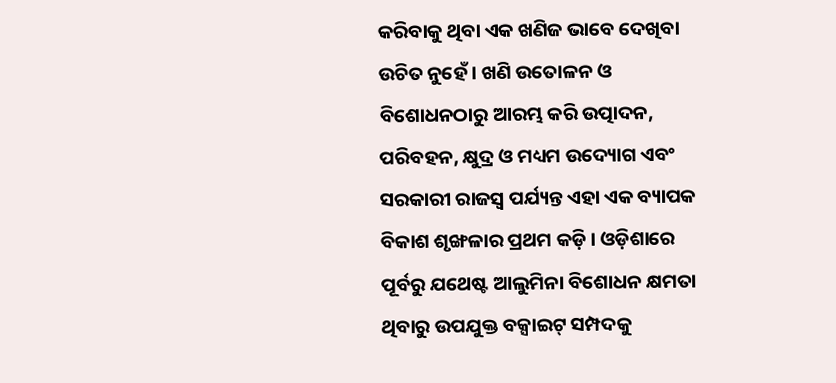କରିବାକୁ ଥିବା ଏକ ଖଣିଜ ଭାବେ ଦେଖିବା ଉଚିତ ନୁହେଁ । ଖଣି ଉତୋଳନ ଓ ବିଶୋଧନଠାରୁ ଆରମ୍ଭ କରି ଉତ୍ପାଦନ, ପରିବହନ, କ୍ଷୁଦ୍ର ଓ ମଧ୍ୟମ ଉଦ୍ୟୋଗ ଏବଂ ସରକାରୀ ରାଜସ୍ୱ ପର୍ଯ୍ୟନ୍ତ ଏହା ଏକ ବ୍ୟାପକ ବିକାଶ ଶୃଙ୍ଖଳାର ପ୍ରଥମ କଡ଼ି । ଓଡ଼ିଶାରେ ପୂର୍ବରୁ ଯଥେଷ୍ଟ ଆଲୁମିନା ବିଶୋଧନ କ୍ଷମତା ଥିବାରୁ ଉପଯୁକ୍ତ ବକ୍ସାଇଟ୍ ସମ୍ପଦକୁ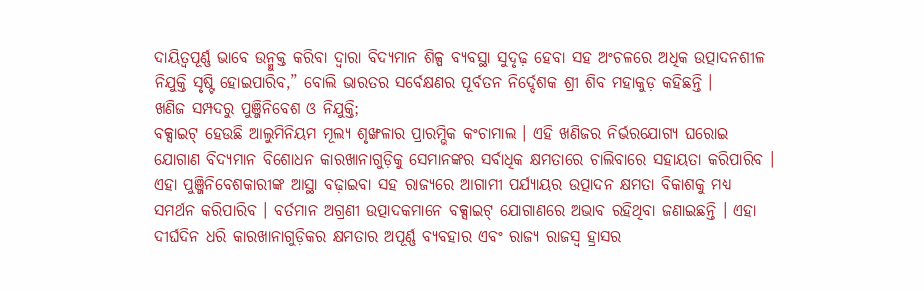ଦାୟିତ୍ୱପୂର୍ଣ୍ଣ ଭାବେ ଉନ୍ମୁକ୍ତ କରିବା ଦ୍ୱାରା ବିଦ୍ୟମାନ ଶିଳ୍ପ ବ୍ୟବସ୍ଥା ସୁଦୃଢ଼ ହେବା ସହ ଅଂଚଳରେ ଅଧିକ ଉତ୍ପାଦନଶୀଳ ନିଯୁକ୍ତି ସୃଷ୍ଟି ହୋଇପାରିବ,” ବୋଲି ଭାରତର ସର୍ବେକ୍ଷଣର ପୂର୍ବତନ ନିର୍ଦ୍ଦେଶକ ଶ୍ରୀ ଶିବ ମହାକୁଡ଼ କହିଛନ୍ତି ।
ଖଣିଜ ସମ୍ପଦରୁ ପୁଞ୍ଜିନିବେଶ ଓ ନିଯୁକ୍ତି;
ବକ୍ସାଇଟ୍ ହେଉଛି ଆଲୁମିନିୟମ ମୂଲ୍ୟ ଶୃଙ୍ଖଳାର ପ୍ରାରମ୍ଭିକ କଂଚାମାଲ । ଏହି ଖଣିଜର ନିର୍ଭରଯୋଗ୍ୟ ଘରୋଇ ଯୋଗାଣ ବିଦ୍ୟମାନ ବିଶୋଧନ କାରଖାନାଗୁଡ଼ିକୁ ସେମାନଙ୍କର ସର୍ବାଧିକ କ୍ଷମତାରେ ଚାଲିବାରେ ସହାୟତା କରିପାରିବ । ଏହା ପୁଞ୍ଜିନିବେଶକାରୀଙ୍କ ଆସ୍ଥା ବଢ଼ାଇବା ସହ ରାଜ୍ୟରେ ଆଗାମୀ ପର୍ଯ୍ୟାୟର ଉତ୍ପାଦନ କ୍ଷମତା ବିକାଶକୁ ମଧ୍ୟ ସମର୍ଥନ କରିପାରିବ । ବର୍ତମାନ ଅଗ୍ରଣୀ ଉତ୍ପାଦକମାନେ ବକ୍ସାଇଟ୍ ଯୋଗାଣରେ ଅଭାବ ରହିଥିବା ଜଣାଇଛନ୍ତି । ଏହା ଦୀର୍ଘଦିନ ଧରି କାରଖାନାଗୁଡ଼ିକର କ୍ଷମତାର ଅପୂର୍ଣ୍ଣ ବ୍ୟବହାର ଏବଂ ରାଜ୍ୟ ରାଜସ୍ୱ ହ୍ରାସର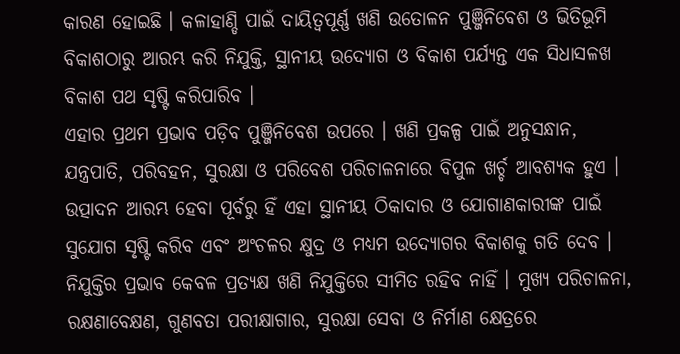କାରଣ ହୋଇଛି । କଳାହାଣ୍ଡି ପାଇଁ ଦାୟିତ୍ୱପୂର୍ଣ୍ଣ ଖଣି ଉତୋଳନ ପୁଞ୍ଜିନିବେଶ ଓ ଭିତିଭୂମି ବିକାଶଠାରୁ ଆରମ୍ଭ କରି ନିଯୁକ୍ତି, ସ୍ଥାନୀୟ ଉଦ୍ୟୋଗ ଓ ବିକାଶ ପର୍ଯ୍ୟନ୍ତ ଏକ ସିଧାସଳଖ ବିକାଶ ପଥ ସୃଷ୍ଟି କରିପାରିବ ।
ଏହାର ପ୍ରଥମ ପ୍ରଭାବ ପଡ଼ିବ ପୁଞ୍ଜିନିବେଶ ଉପରେ । ଖଣି ପ୍ରକଳ୍ପ ପାଇଁ ଅନୁସନ୍ଧାନ, ଯନ୍ତ୍ରପାତି, ପରିବହନ, ସୁରକ୍ଷା ଓ ପରିବେଶ ପରିଚାଳନାରେ ବିପୁଳ ଖର୍ଚ୍ଚ ଆବଶ୍ୟକ ହୁଏ । ଉତ୍ପାଦନ ଆରମ୍ଭ ହେବା ପୂର୍ବରୁ ହିଁ ଏହା ସ୍ଥାନୀୟ ଠିକାଦାର ଓ ଯୋଗାଣକାରୀଙ୍କ ପାଇଁ ସୁଯୋଗ ସୃଷ୍ଟି କରିବ ଏବଂ ଅଂଚଳର କ୍ଷୁଦ୍ର ଓ ମଧ୍ୟମ ଉଦ୍ୟୋଗର ବିକାଶକୁ ଗତି ଦେବ । ନିଯୁକ୍ତିର ପ୍ରଭାବ କେବଳ ପ୍ରତ୍ୟକ୍ଷ ଖଣି ନିଯୁକ୍ତିରେ ସୀମିତ ରହିବ ନାହିଁ । ମୁଖ୍ୟ ପରିଚାଳନା, ରକ୍ଷଣାବେକ୍ଷଣ, ଗୁଣବତା ପରୀକ୍ଷାଗାର, ସୁରକ୍ଷା ସେବା ଓ ନିର୍ମାଣ କ୍ଷେତ୍ରରେ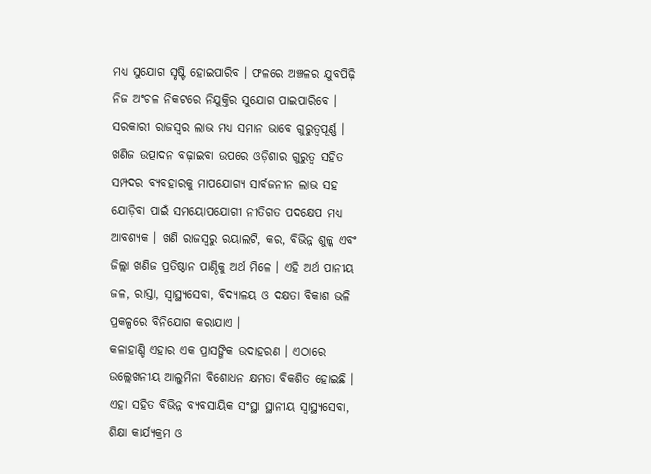ମଧ୍ୟ ସୁଯୋଗ ସୃଷ୍ଟି ହୋଇପାରିବ । ଫଳରେ ଅଞ୍ଚଳର ଯୁବପିଢ଼ି ନିଜ ଅଂଚଳ ନିକଟରେ ନିଯୁକ୍ତିର ସୁଯୋଗ ପାଇପାରିବେ ।
ସରକାରୀ ରାଜସ୍ୱର ଲାଭ ମଧ୍ୟ ସମାନ ଭାବେ ଗୁରୁତ୍ୱପୂର୍ଣ୍ଣ । ଖଣିଜ ଉତ୍ପାଦନ ବଢ଼ାଇବା ଉପରେ ଓଡ଼ିଶାର ଗୁରୁତ୍ୱ ସହିତ ସମ୍ପଦର ବ୍ୟବହାରକୁ ମାପଯୋଗ୍ୟ ସାର୍ବଜନୀନ ଲାଭ ସହ ଯୋଡ଼ିବା ପାଇଁ ସମୟୋପଯୋଗୀ ନୀତିଗତ ପଦକ୍ଷେପ ମଧ୍ୟ ଆବଶ୍ୟକ । ଖଣି ରାଜସ୍ୱରୁ ରୟାଲଟି, କର, ବିଭିନ୍ନ ଶୁଳ୍କ ଏବଂ ଜିଲ୍ଲା ଖଣିଜ ପ୍ରତିଷ୍ଠାନ ପାଣ୍ଠିକୁ ଅର୍ଥ ମିଳେ । ଏହି ଅର୍ଥ ପାନୀୟ ଜଳ, ରାସ୍ତା, ସ୍ୱାସ୍ଥ୍ୟସେବା, ବିଦ୍ୟାଳୟ ଓ ଦକ୍ଷତା ବିକାଶ ଭଳି ପ୍ରକଳ୍ପରେ ବିନିଯୋଗ କରାଯାଏ ।
କଳାହାଣ୍ଡି ଏହାର ଏକ ପ୍ରାସଙ୍ଗିକ ଉଦାହରଣ । ଏଠାରେ ଉଲ୍ଲେଖନୀୟ ଆଲୁମିନା ବିଶୋଧନ କ୍ଷମତା ବିକଶିତ ହୋଇଛି । ଏହା ସହିତ ବିଭିନ୍ନ ବ୍ୟବସାୟିକ ସଂସ୍ଥା ସ୍ଥାନୀୟ ସ୍ୱାସ୍ଥ୍ୟସେବା, ଶିକ୍ଷା କାର୍ଯ୍ୟକ୍ରମ ଓ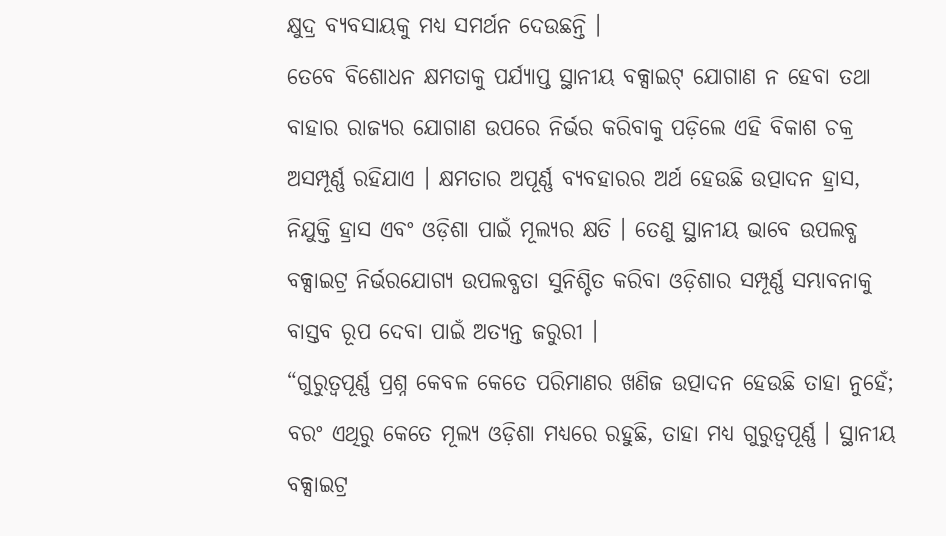କ୍ଷୁଦ୍ର ବ୍ୟବସାୟକୁ ମଧ୍ୟ ସମର୍ଥନ ଦେଉଛନ୍ତି ।
ତେବେ ବିଶୋଧନ କ୍ଷମତାକୁ ପର୍ଯ୍ୟାପ୍ତ ସ୍ଥାନୀୟ ବକ୍ସାଇଟ୍ ଯୋଗାଣ ନ ହେବା ତଥା ବାହାର ରାଜ୍ୟର ଯୋଗାଣ ଉପରେ ନିର୍ଭର କରିବାକୁ ପଡ଼ିଲେ ଏହି ବିକାଶ ଚକ୍ର ଅସମ୍ପୂର୍ଣ୍ଣ ରହିଯାଏ । କ୍ଷମତାର ଅପୂର୍ଣ୍ଣ ବ୍ୟବହାରର ଅର୍ଥ ହେଉଛି ଉତ୍ପାଦନ ହ୍ରାସ, ନିଯୁକ୍ତି ହ୍ରାସ ଏବଂ ଓଡ଼ିଶା ପାଇଁ ମୂଲ୍ୟର କ୍ଷତି । ତେଣୁ ସ୍ଥାନୀୟ ଭାବେ ଉପଲବ୍ଧ ବକ୍ସାଇଟ୍ର ନିର୍ଭରଯୋଗ୍ୟ ଉପଲବ୍ଧତା ସୁନିଶ୍ଚିତ କରିବା ଓଡ଼ିଶାର ସମ୍ପୂର୍ଣ୍ଣ ସମ୍ଭାବନାକୁ ବାସ୍ତବ ରୂପ ଦେବା ପାଇଁ ଅତ୍ୟନ୍ତ ଜରୁରୀ ।
“ଗୁରୁତ୍ୱପୂର୍ଣ୍ଣ ପ୍ରଶ୍ନ କେବଳ କେତେ ପରିମାଣର ଖଣିଜ ଉତ୍ପାଦନ ହେଉଛି ତାହା ନୁହେଁ; ବରଂ ଏଥିରୁ କେତେ ମୂଲ୍ୟ ଓଡ଼ିଶା ମଧ୍ୟରେ ରହୁଛି, ତାହା ମଧ୍ୟ ଗୁରୁତ୍ୱପୂର୍ଣ୍ଣ । ସ୍ଥାନୀୟ ବକ୍ସାଇଟ୍ର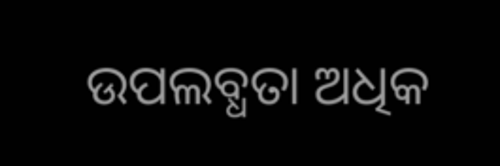ଉପଲବ୍ଧତା ଅଧିକ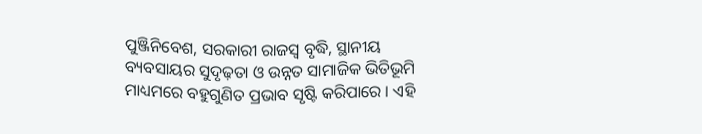ପୁଞ୍ଜିନିବେଶ, ସରକାରୀ ରାଜସ୍ୱ ବୃଦ୍ଧି, ସ୍ଥାନୀୟ ବ୍ୟବସାୟର ସୁଦୃଢ଼ତା ଓ ଉନ୍ନତ ସାମାଜିକ ଭିତିଭୂମି ମାଧ୍ୟମରେ ବହୁଗୁଣିତ ପ୍ରଭାବ ସୃଷ୍ଟି କରିପାରେ । ଏହି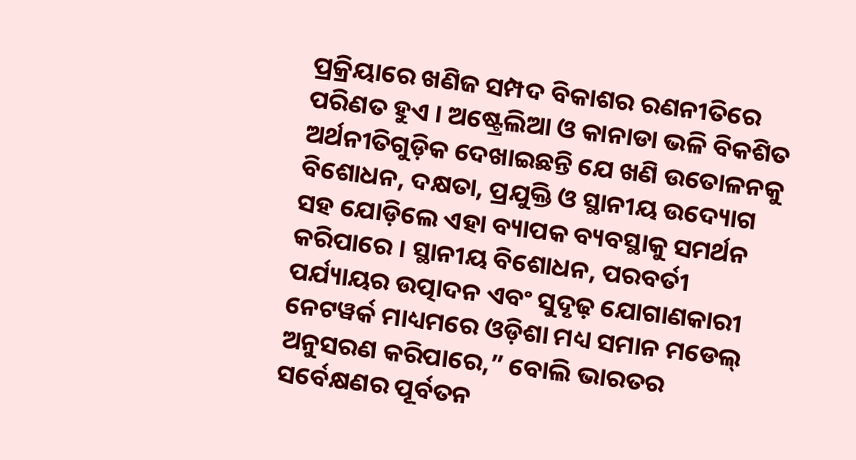ପ୍ରକ୍ରିୟାରେ ଖଣିଜ ସମ୍ପଦ ବିକାଶର ରଣନୀତିରେ ପରିଣତ ହୁଏ । ଅଷ୍ଟ୍ରେଲିଆ ଓ କାନାଡା ଭଳି ବିକଶିତ ଅର୍ଥନୀତିଗୁଡ଼ିକ ଦେଖାଇଛନ୍ତି ଯେ ଖଣି ଉତୋଳନକୁ ବିଶୋଧନ, ଦକ୍ଷତା, ପ୍ରଯୁକ୍ତି ଓ ସ୍ଥାନୀୟ ଉଦ୍ୟୋଗ ସହ ଯୋଡ଼ିଲେ ଏହା ବ୍ୟାପକ ବ୍ୟବସ୍ଥାକୁ ସମର୍ଥନ କରିପାରେ । ସ୍ଥାନୀୟ ବିଶୋଧନ, ପରବର୍ତୀ ପର୍ଯ୍ୟାୟର ଉତ୍ପାଦନ ଏବଂ ସୁଦୃଢ଼ ଯୋଗାଣକାରୀ ନେଟୱର୍କ ମାଧ୍ୟମରେ ଓଡ଼ିଶା ମଧ୍ୟ ସମାନ ମଡେଲ୍ ଅନୁସରଣ କରିପାରେ,” ବୋଲି ଭାରତର ସର୍ବେକ୍ଷଣର ପୂର୍ବତନ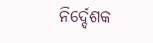ନିର୍ଦ୍ଦେଶକ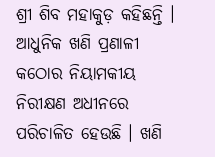ଶ୍ରୀ ଶିବ ମହାକୁଡ଼ କହିଛନ୍ତି ।
ଆଧୁନିକ ଖଣି ପ୍ରଣାଳୀ କଠୋର ନିୟାମକୀୟ ନିରୀକ୍ଷଣ ଅଧୀନରେ ପରିଚାଳିତ ହେଉଛି । ଖଣି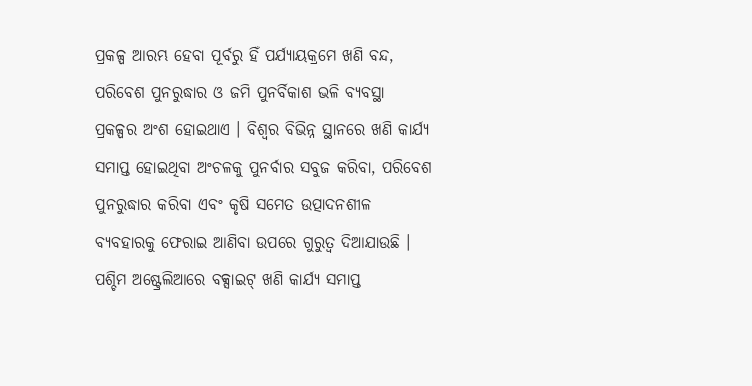ପ୍ରକଳ୍ପ ଆରମ୍ଭ ହେବା ପୂର୍ବରୁ ହିଁ ପର୍ଯ୍ୟାୟକ୍ରମେ ଖଣି ବନ୍ଦ, ପରିବେଶ ପୁନରୁଦ୍ଧାର ଓ ଜମି ପୁନର୍ବିକାଶ ଭଳି ବ୍ୟବସ୍ଥା ପ୍ରକଳ୍ପର ଅଂଶ ହୋଇଥାଏ । ବିଶ୍ୱର ବିଭିନ୍ନ ସ୍ଥାନରେ ଖଣି କାର୍ଯ୍ୟ ସମାପ୍ତ ହୋଇଥିବା ଅଂଚଳକୁ ପୁନର୍ବାର ସବୁଜ କରିବା, ପରିବେଶ ପୁନରୁଦ୍ଧାର କରିବା ଏବଂ କୃଷି ସମେତ ଉତ୍ପାଦନଶୀଳ ବ୍ୟବହାରକୁ ଫେରାଇ ଆଣିବା ଉପରେ ଗୁରୁତ୍ୱ ଦିଆଯାଉଛି । ପଶ୍ଚିମ ଅଷ୍ଟ୍ରେଲିଆରେ ବକ୍ସାଇଟ୍ ଖଣି କାର୍ଯ୍ୟ ସମାପ୍ତ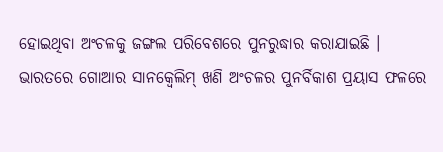ହୋଇଥିବା ଅଂଚଳକୁ ଜଙ୍ଗଲ ପରିବେଶରେ ପୁନରୁଦ୍ଧାର କରାଯାଇଛି । ଭାରତରେ ଗୋଆର ସାନକ୍ୱେଲିମ୍ ଖଣି ଅଂଚଳର ପୁନର୍ବିକାଶ ପ୍ରୟାସ ଫଳରେ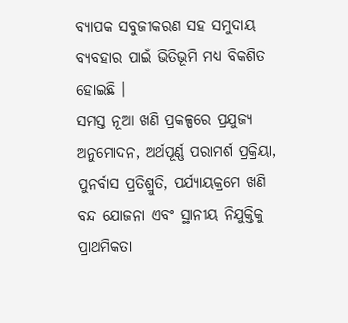ବ୍ୟାପକ ସବୁଜୀକରଣ ସହ ସମୁଦାୟ ବ୍ୟବହାର ପାଇଁ ଭିତିଭୂମି ମଧ୍ୟ ବିକଶିତ ହୋଇଛି ।
ସମସ୍ତ ନୂଆ ଖଣି ପ୍ରକଳ୍ପରେ ପ୍ରଯୁଜ୍ୟ ଅନୁମୋଦନ, ଅର୍ଥପୂର୍ଣ୍ଣ ପରାମର୍ଶ ପ୍ରକ୍ରିୟା, ପୁନର୍ବାସ ପ୍ରତିଶ୍ରୁତି, ପର୍ଯ୍ୟାୟକ୍ରମେ ଖଣି ବନ୍ଦ ଯୋଜନା ଏବଂ ସ୍ଥାନୀୟ ନିଯୁକ୍ତିକୁ ପ୍ରାଥମିକତା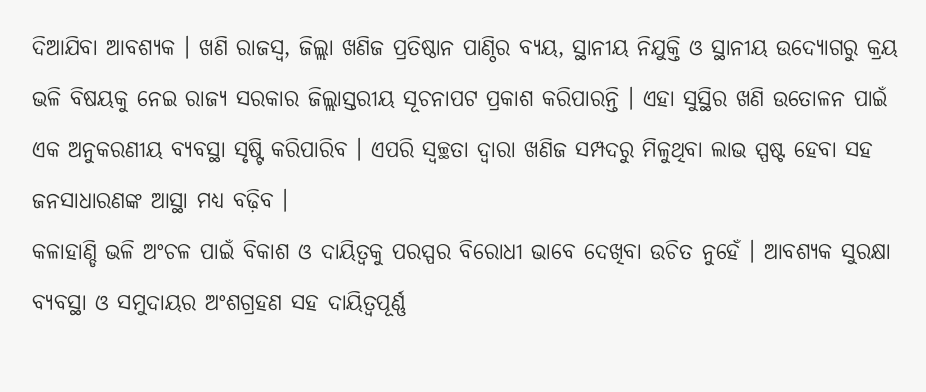ଦିଆଯିବା ଆବଶ୍ୟକ । ଖଣି ରାଜସ୍ୱ, ଜିଲ୍ଲା ଖଣିଜ ପ୍ରତିଷ୍ଠାନ ପାଣ୍ଠିର ବ୍ୟୟ, ସ୍ଥାନୀୟ ନିଯୁକ୍ତି ଓ ସ୍ଥାନୀୟ ଉଦ୍ୟୋଗରୁ କ୍ରୟ ଭଳି ବିଷୟକୁ ନେଇ ରାଜ୍ୟ ସରକାର ଜିଲ୍ଲାସ୍ତରୀୟ ସୂଚନାପଟ ପ୍ରକାଶ କରିପାରନ୍ତି । ଏହା ସୁସ୍ଥିର ଖଣି ଉତୋଳନ ପାଇଁ ଏକ ଅନୁକରଣୀୟ ବ୍ୟବସ୍ଥା ସୃଷ୍ଟି କରିପାରିବ । ଏପରି ସ୍ୱଚ୍ଛତା ଦ୍ୱାରା ଖଣିଜ ସମ୍ପଦରୁ ମିଳୁଥିବା ଲାଭ ସ୍ପଷ୍ଟ ହେବା ସହ ଜନସାଧାରଣଙ୍କ ଆସ୍ଥା ମଧ୍ୟ ବଢ଼ିବ ।
କଳାହାଣ୍ଡି ଭଳି ଅଂଚଳ ପାଇଁ ବିକାଶ ଓ ଦାୟିତ୍ୱକୁ ପରସ୍ପର ବିରୋଧୀ ଭାବେ ଦେଖିବା ଉଚିତ ନୁହେଁ । ଆବଶ୍ୟକ ସୁରକ୍ଷା ବ୍ୟବସ୍ଥା ଓ ସମୁଦାୟର ଅଂଶଗ୍ରହଣ ସହ ଦାୟିତ୍ୱପୂର୍ଣ୍ଣ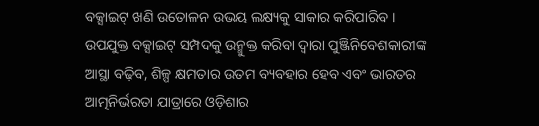ବକ୍ସାଇଟ୍ ଖଣି ଉତୋଳନ ଉଭୟ ଲକ୍ଷ୍ୟକୁ ସାକାର କରିପାରିବ । ଉପଯୁକ୍ତ ବକ୍ସାଇଟ୍ ସମ୍ପଦକୁ ଉନ୍ମୁକ୍ତ କରିବା ଦ୍ୱାରା ପୁଞ୍ଜିନିବେଶକାରୀଙ୍କ ଆସ୍ଥା ବଢ଼ିବ, ଶିଳ୍ପ କ୍ଷମତାର ଉତମ ବ୍ୟବହାର ହେବ ଏବଂ ଭାରତର ଆତ୍ମନିର୍ଭରତା ଯାତ୍ରାରେ ଓଡ଼ିଶାର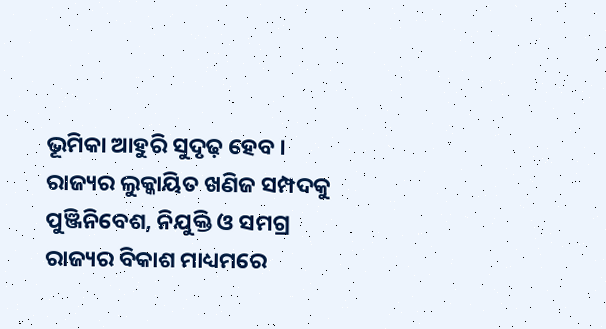ଭୂମିକା ଆହୁରି ସୁଦୃଢ଼ ହେବ । ରାଜ୍ୟର ଲୁକ୍କାୟିତ ଖଣିଜ ସମ୍ପଦକୁ ପୁଞ୍ଜିନିବେଶ, ନିଯୁକ୍ତି ଓ ସମଗ୍ର ରାଜ୍ୟର ବିକାଶ ମାଧ୍ୟମରେ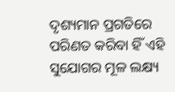ଦୃଶ୍ୟମାନ ପ୍ରଗତିରେ ପରିଣତ କରିବା ହିଁ ଏହି ସୁଯୋଗର ମୂଳ ଲକ୍ଷ୍ୟ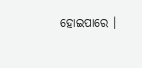ହୋଇପାରେ ।